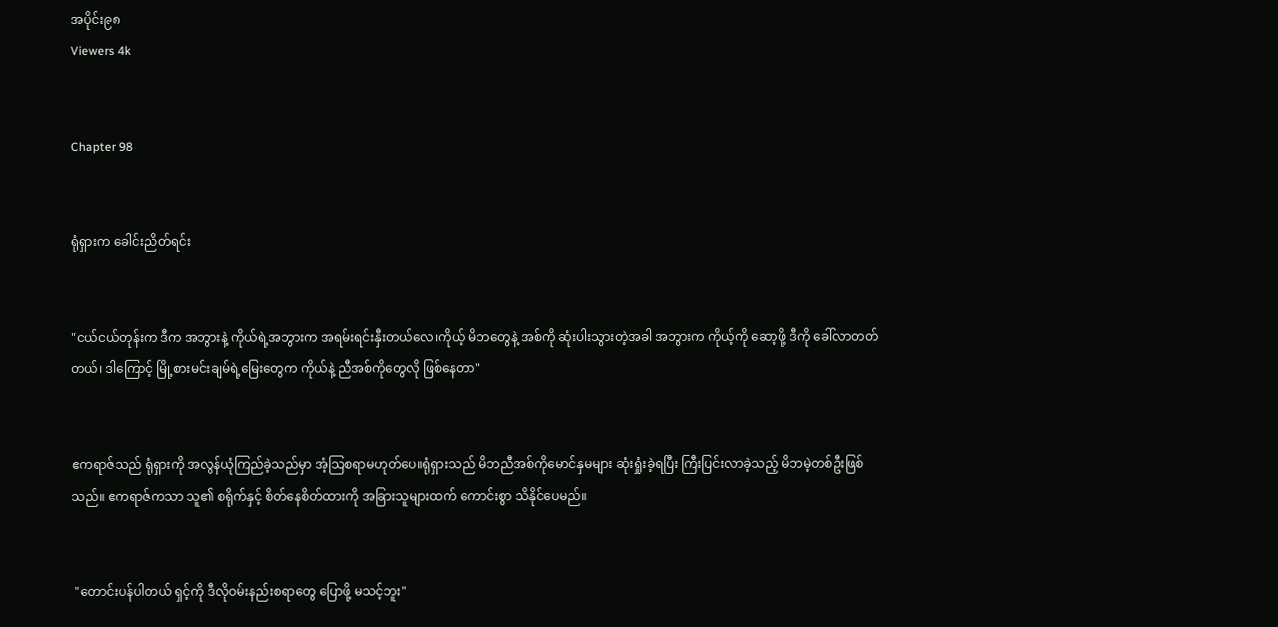အပိုင်း၉၈
Viewers 4k


Chapter 98


ရုံရှားက ခေါင်းညိတ်ရင်း


"ငယ်ငယ်တုန်းက ဒီက အဘွားနဲ့ ကိုယ်ရဲ့အဘွားက အရမ်းရင်းနှီးတယ်လေ၊ကိုယ့် မိဘတွေနဲ့ အစ်ကို ဆုံးပါးသွားတဲ့အခါ အဘွားက ကိုယ့်ကို ဆော့ဖို့ ဒီကို ခေါ်လာတတ်တယ်၊ ဒါကြောင့် မြို့စားမင်းချမ်ရဲ့မြေးတွေက ကိုယ်နဲ့ ညီအစ်ကိုတွေလို ဖြစ်နေတာ"


ဧကရာဇ်သည် ရုံရှားကို အလွန်ယုံကြည်ခဲ့သည်မှာ အံ့သြစရာမဟုတ်ပေ။ရုံရှားသည် မိဘညီအစ်ကိုမောင်နှမများ ဆုံးရှုံးခဲ့ရပြီး ကြီးပြင်းလာခဲ့သည့် မိဘမဲ့တစ်ဦးဖြစ်သည်။ ဧကရာဇ်ကသာ သူ၏ စရိုက်နှင့် စိတ်နေစိတ်ထားကို အခြားသူများထက် ကောင်းစွာ သိနိုင်ပေမည်။


 "တောင်းပန်ပါတယ် ရှင့်ကို ဒီလိုဝမ်းနည်းစရာတွေ ပြောဖို့ မသင့်ဘူး"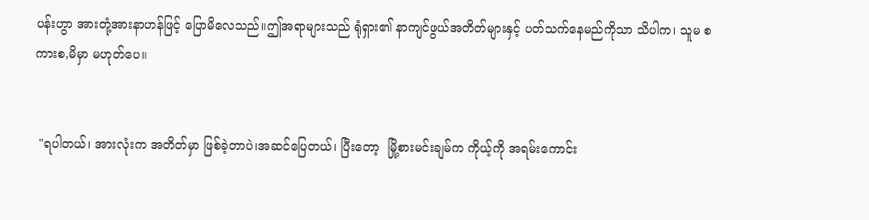ပန်းဟွာ အားတုံ့အားနာဟန်ဖြင့် ပြောမိလေသည်။ဤအရာများသည် ရုံရှား၏ နာကျင်ဖွယ်အတိတ်များနှင့် ပတ်သက်နေမည်ကိုသာ သိပါက၊ သူမ စကားစ,မိမှာ မဟုတ်ပေ။


 "ရပါတယ်၊ အားလုံးက အတိတ်မှာ ဖြစ်ခဲ့တာပဲ၊အဆင်ပြေတယ်၊ ပြီးတော့  မြို့စားမင်းချမ်က ကိုယ့်ကို အရမ်းကောင်း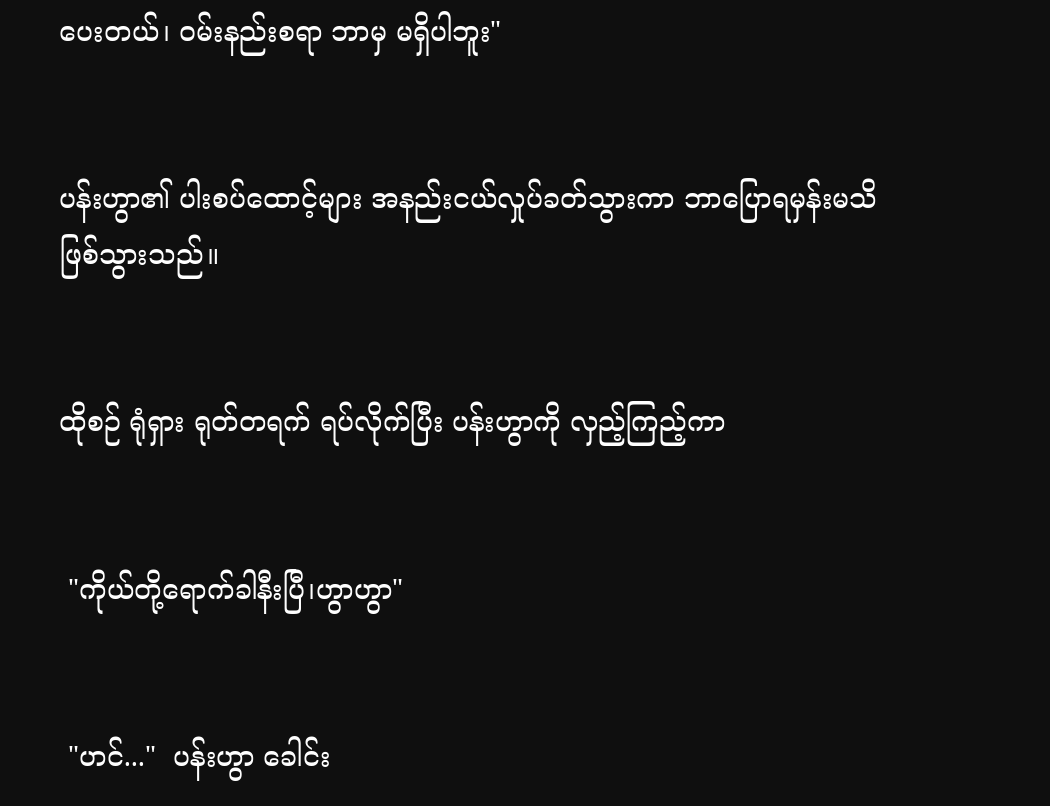ပေးတယ်၊ ဝမ်းနည်းစရာ ဘာမှ မရှိပါဘူး"


ပန်းဟွာ၏ ပါးစပ်ထောင့်များ အနည်းငယ်လှုပ်ခတ်သွားကာ ဘာပြောရမှန်းမသိဖြစ်သွားသည်။


ထိုစဉ် ရုံရှား ရုတ်တရက် ရပ်လိုက်ပြီး ပန်းဟွာကို လှည့်ကြည့်ကာ


 "ကိုယ်တို့ရောက်ခါနီးပြီ၊ဟွာဟွာ"


 "ဟင်..."  ပန်းဟွာ ခေါင်း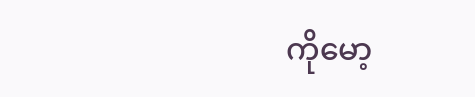ကိုမော့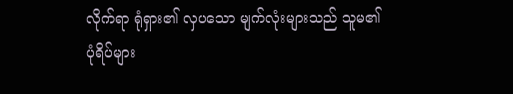လိုက်ရာ ရုံရှား၏ လှပသော မျက်လုံးများသည် သူမ၏ ပုံရိပ်များ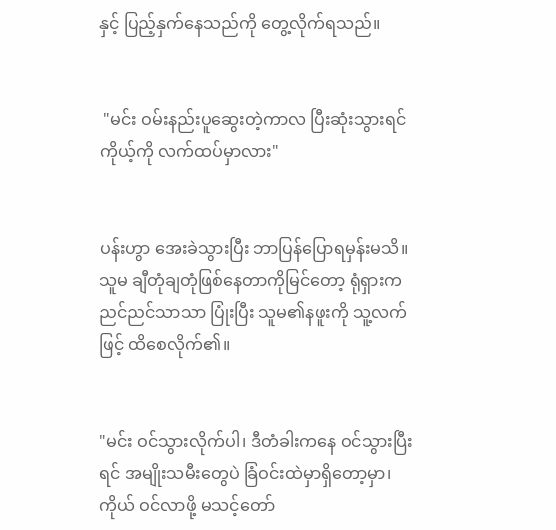နှင့် ပြည့်နှက်နေသည်ကို တွေ့လိုက်ရသည်။


 "မင်း ဝမ်းနည်းပူဆွေးတဲ့ကာလ ပြီးဆုံးသွားရင် ကိုယ့်ကို လက်ထပ်မှာလား"


ပန်းဟွာ အေးခဲသွားပြီး ဘာပြန်ပြောရမှန်းမသိ။ သူမ ချီတုံချတုံဖြစ်နေတာကိုမြင်တော့ ရုံရှားက ညင်ညင်သာသာ ပြုံးပြီး သူမ၏နဖူးကို သူ့လက်ဖြင့် ထိစေလိုက်၏။


"မင်း ဝင်သွားလိုက်ပါ၊ ဒီတံခါးကနေ ဝင်သွားပြီးရင် အမျိုးသမီးတွေပဲ ခြံဝင်းထဲမှာရှိတော့မှာ၊ကိုယ် ဝင်လာဖို့ မသင့်တော်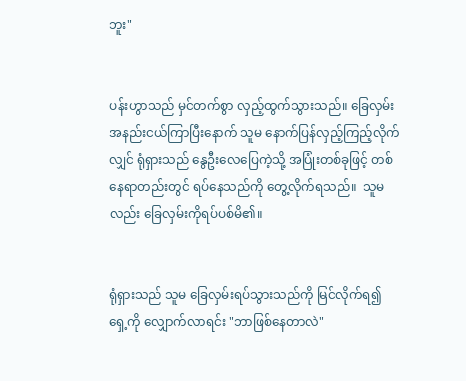ဘူး"


ပန်းဟွာသည် မှင်တက်စွာ လှည့်ထွက်သွားသည်။ ခြေလှမ်းအနည်းငယ်ကြာပြီးနောက် သူမ နောက်ပြန်လှည့်ကြည့်လိုက်လျှင် ရုံရှားသည် နွေဦးလေပြေကဲ့သို့ အပြုံးတစ်ခုဖြင့် တစ်နေရာတည်းတွင် ရပ်နေသည်ကို တွေ့လိုက်ရသည်။  သူမလည်း ခြေလှမ်းကိုရပ်ပစ်မိ၏။


ရုံရှားသည် သူမ ခြေလှမ်းရပ်သွားသည်ကို မြင်လိုက်ရ၍ ရှေ့ကို လျှောက်လာရင်း "ဘာဖြစ်နေတာလဲ"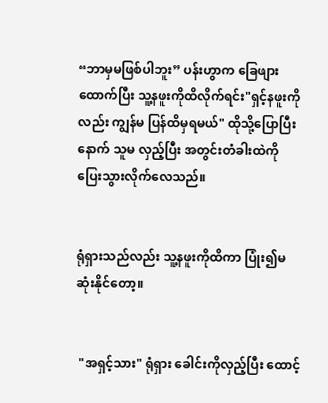“ဘာမှမဖြစ်ပါဘူး” ပန်းဟွာက ခြေဖျားထောက်ပြီး သူ့နဖူးကိုထိလိုက်ရင်း"ရှင့်နဖူးကိုလည်း ကျွန်မ ပြန်ထိမှရမယ်" ထိုသို့ပြောပြီးနောက် သူမ လှည့်ပြီး အတွင်းတံခါးထဲကို ပြေးသွားလိုက်လေသည်။


ရုံရှားသည်လည်း သူ့နဖူးကိုထိကာ ပြုံး၍မဆုံးနိုင်တော့။


 "အရှင့်သား" ရုံရှား ခေါင်းကိုလှည့်ပြီး ထောင့်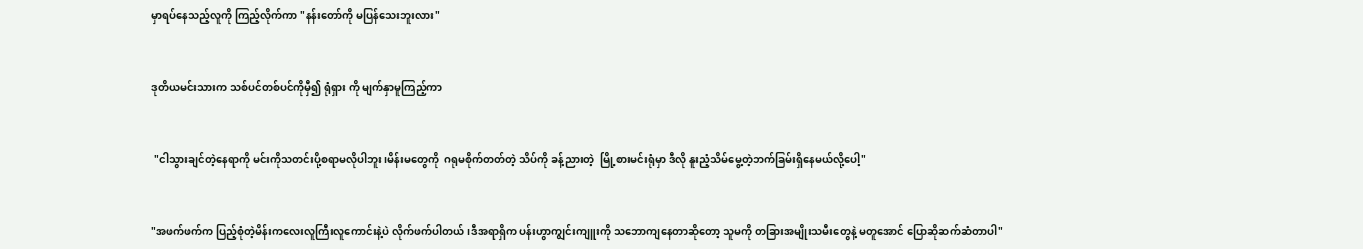မှာရပ်နေသည့်လူကို ကြည့်လိုက်ကာ "နန်းတော်ကို မပြန်သေးဘူးလား"


ဒုတိယမင်းသားက သစ်ပင်တစ်ပင်ကိုမှီ၍ ရုံရှား ကို မျက်နှာမူကြည့်ကာ


 "ငါသွားချင်တဲ့နေရာကို မင်းကိုသတင်းပို့စရာမလိုပါဘူး၊မိန်းမတွေကို  ဂရုမစိုက်တတ်တဲ့ သိပ်ကို ခန့်ညားတဲ့  မြို့စားမင်းရုံမှာ ဒီလို နူးညံ့သိမ်မွေ့တဲ့ဘက်ခြမ်းရှိနေမယ်လို့ပေါ့"


"အဖက်ဖက်က ပြည့်စုံတဲ့မိန်းကလေးလူကြီးလူကောင်းနဲ့ပဲ လိုက်ဖက်ပါတယ်၊ဒီအရာရှိက ပန်းဟွာကျွင်းကျူးကို သဘောကျနေတာဆိုတော့ သူမကို တခြားအမျိုးသမီးတွေနဲ့ မတူအောင် ပြောဆိုဆက်ဆံတာပါ"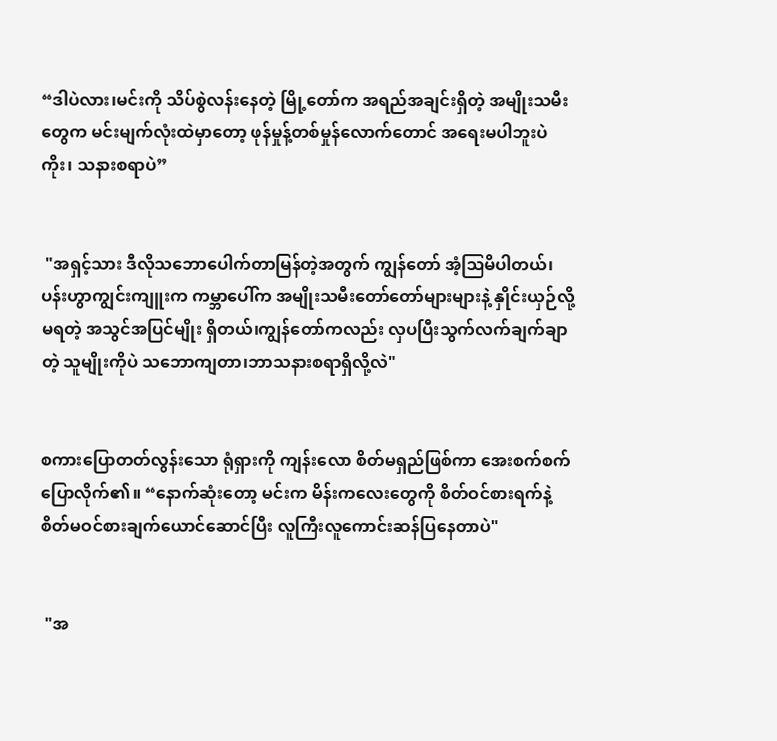“ဒါပဲလား၊မင်းကို သိပ်စွဲလန်းနေတဲ့ မြို့တော်က အရည်အချင်းရှိတဲ့ အမျိုးသမီးတွေက မင်းမျက်လုံးထဲမှာတော့ ဖုန်မှုန့်တစ်မှုန်လောက်တောင် အရေးမပါဘူးပဲကိုး၊ သနားစရာပဲ”


 "အရှင့်သား ဒီလိုသဘောပေါက်တာမြန်တဲ့အတွက် ကျွန်တော် အံ့ဩမိပါတယ်၊ပန်းဟွာကျွင်းကျူးက ကမ္ဘာပေါ်က အမျိုးသမီးတော်တော်များများနဲ့ နှိုင်းယှဉ်လို့မရတဲ့ အသွင်အပြင်မျိုး ရှိတယ်၊ကျွန်တော်ကလည်း လှပပြီးသွက်လက်ချက်ချာတဲ့ သူမျိုးကိုပဲ သဘောကျတာ၊ဘာသနားစရာရှိလို့လဲ"


စကားပြောတတ်လွန်းသော ရုံရှားကို ကျန်းလော စိတ်မရှည်ဖြစ်ကာ အေးစက်စက်ပြောလိုက်၏။ “နောက်ဆုံးတော့ မင်းက မိန်းကလေးတွေကို စိတ်ဝင်စားရက်နဲ့ စိတ်မဝင်စားချက်‌ယောင်ဆောင်ပြီး လူကြီးလူကောင်းဆန်ပြနေတာပဲ"


 "အ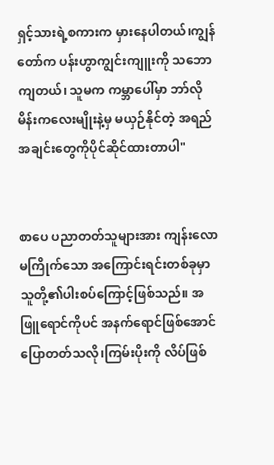ရှင့်သားရဲ့စကားက မှားနေပါတယ်၊ကျွန်တော်က ပန်းဟွာကျွင်းကျူးကို သဘောကျတယ်၊ သူမက ကမ္ဘာပေါ်မှာ ဘာ်လိုမိန်းကလေးမျိုးနဲ့မှ မယှဉ်နိုင်တဲ့ အရည်အချင်းတွေကိုပိုင်ဆိုင်ထားတာပါ"


စာပေ ပညာတတ်သူများအား ကျန်းလော မကြိုက်သော အကြောင်းရင်းတစ်ခုမှာ သူတို့၏ပါးစပ်ကြောင့်ဖြစ်သည်။ အဖြူရောင်ကိုပင် အနက်ရောင်ဖြစ်အောင် ပြောတတ်သလို၊ကြမ်းပိုးကို လိပ်ဖြစ်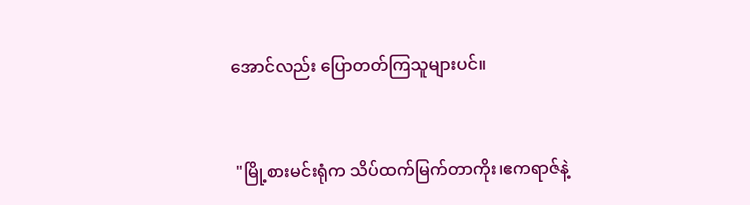အောင်လည်း ပြောတတ်ကြသူများပင်။


 "မြို့စားမင်းရုံက သိပ်ထက်မြက်တာကိုး၊ဧကရာဇ်နဲ့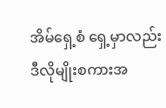အိမ်ရှေ့စံ ရှေ့မှာလည်း ဒီလိုမျိုးစကားအ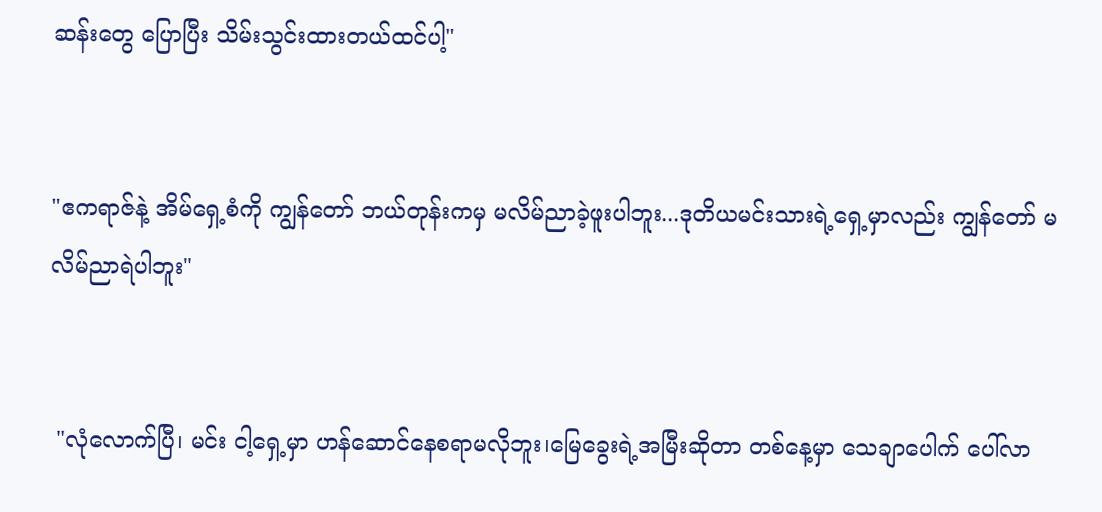ဆန်းတွေ ပြောပြီး သိမ်းသွင်းထားတယ်ထင်ပါ့"


"ဧကရာဇ်နဲ့ အိမ်ရှေ့စံကို ကျွန်တော် ဘယ်တုန်းကမှ မလိမ်ညာခဲ့ဖူးပါဘူး...ဒုတိယမင်းသားရဲ့ရှေ့မှာလည်း ကျွန်တော် မလိမ်ညာရဲပါဘူး"


 "လုံလောက်ပြီ၊ မင်း ငါ့ရှေ့မှာ ဟန်ဆောင်နေစရာမလိုဘူး၊မြေခွေးရဲ့အမြီးဆိုတာ တစ်နေ့မှာ သေချာပေါက် ပေါ်လာ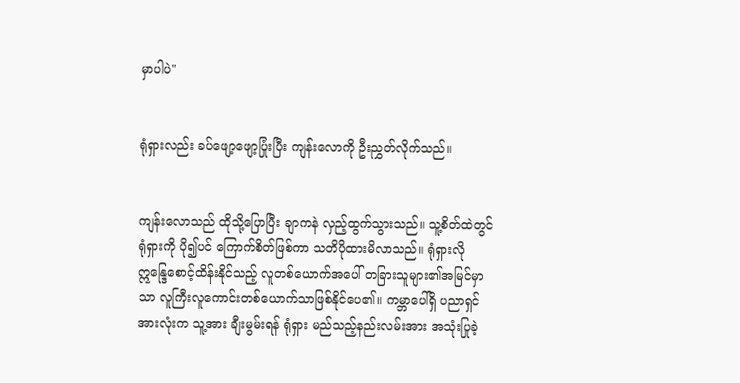မှာပါပဲ"


ရုံရှားလည်း ခပ်ဖျော့ဖျော့ပြုံးပြီး ကျန်းလောကို ဦးညွှတ်လိုက်သည်။


ကျန်းလောသည် ထိုသို့ပြောပြီး ချာကနဲ လှည့်ထွက်သွားသည်။ သူ့စိတ်ထဲတွင် ရုံရှားကို ပို၍ပင် ကြောက်စိတ်ဖြစ်ကာ သတိပိုထားမိလာသည်။ ရုံရှားလို ဣန္ဒြေစောင့်ထိန်းနိုင်သည့် လူတစ်ယောက်အပေါ် တခြားသူများ၏အမြင်မှာသာ လူကြီးလူကောင်းတစ်ယောက်သာဖြစ်နိုင်‌ပေ၏။ ကမ္ဘာပေါ်ရှိ ပညာရှင်အားလုံးက သူ့အား ချီးမွမ်းရန် ရုံရှား မည်သည့်နည်းလမ်းအား အသုံးပြုခဲ့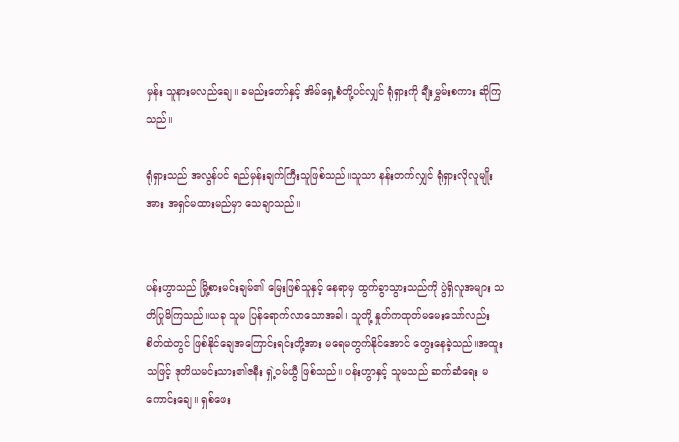မှန်း သူနားမလည်ချေ။ ခမည်းတော်နှင့် အိမ်ရှေ့စံတို့ပင်လျှင် ရုံရှားကို ချီးမွှမ်းစကား ဆိုကြသည်။

ရုံရှားသည် အလွန်ပင် ရည်မှန်းချက်ကြီးသူဖြစ်သည်။သူသာ နန်းတက်လျှင် ရုံရှားလိုလူမျိုးအား အရှင်မထားမည်မှာ သေချာသည်။


ပန်းဟွာသည် မြို့စားမင်းချမ်၏ မြေးဖြစ်သူနှင့် နေရာမှ ထွက်ခွာသွားသည်ကို ပွဲရှိလူအများ သတိပြုမိကြသည်။ယခု သူမ ပြန်ရောက်လာသောအခါ၊ သူတို့ နှုတ်ကထုတ်မမေးသော်လည်း စိတ်ထဲတွင် ဖြစ်နိုင်ချေအကြောင်းရင်းတို့အား မရေမတွက်နိုင်အောင် တွေးနေခဲ့သည်။အထူးသဖြင့် ဒုတိယမင်းသား၏ဇနီး ရှဲ့ဝမ်ယွီ ဖြစ်သည်။ ပန်းဟွာနှင့် သူမသည် ဆက်ဆံရေး မကောင်းချေ။ ရှစ်ဖေး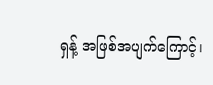ရှန့် အဖြစ်အပျက်ကြောင့်၊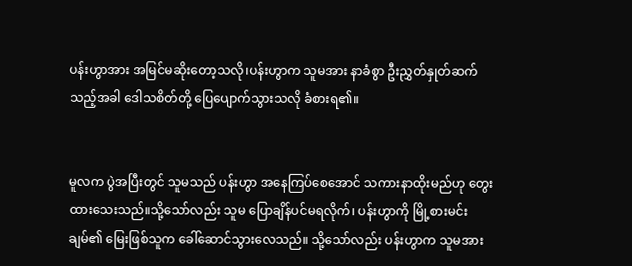ပန်းဟွာအား အမြင်မဆိုးတော့သလို၊ပန်းဟွာက သူမအား နာခံစွာ ဦးညွှတ်နှုတ်ဆက်သည့်အခါ ဒေါသစိတ်တို့ ပြေပျောက်သွားသလို ခံစားရ၏။


မူလက ပွဲအပြီးတွင် သူမသည် ပန်းဟွာ အနေကြပ်စေအောင် သကားနာထိုးမည်ဟု တွေးထားသေးသည်။သို့သော်လည်း သူမ ပြောချိန်ပင်မရလိုက်၊ ပန်းဟွာကို မြို့စားမင်းချမ်၏ မြေးဖြစ်သူက ခေါ်ဆောင်သွားလေသည်။ သို့သော်လည်း ပန်းဟွာက သူမအား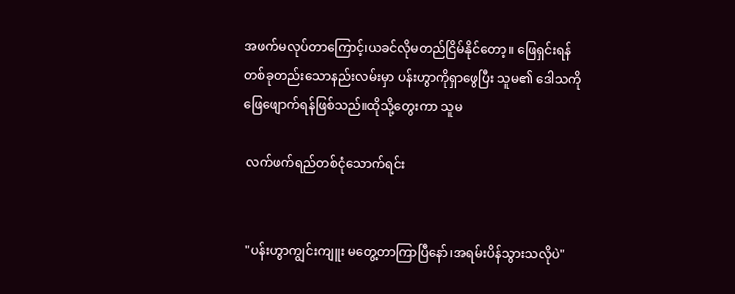အဖက်မလုပ်တာကြောင့်၊ယခင်လိုမတည်ငြိမ်နိုင်တော့။ ဖြေရှင်းရန် တစ်ခုတည်းသောနည်းလမ်းမှာ ပန်းဟွာကိုရှာဖွေပြီး သူမ၏ ဒေါသကိုဖြေဖျောက်ရန်ဖြစ်သည်။ထိုသို့တွေးကာ သူမ

 လက်ဖက်ရည်တစ်ငုံသောက်ရင်း


 "ပန်းဟွာကျွင်းကျူး မတွေ့တာကြာပြီနော်၊အရမ်းပိန်သွားသလိုပဲ"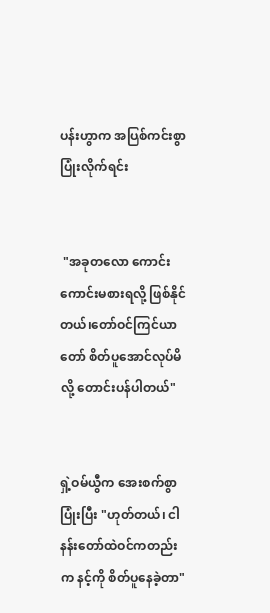ပန်းဟွာက အပြစ်ကင်းစွာ ပြုံးလိုက်ရင်း


 "အခုတလော ကောင်းကောင်းမစားရလို့ ဖြစ်နိုင်တယ်၊တော်ဝင်ကြင်ယာတော် စိတ်ပူအောင်လုပ်မိလို့ တောင်းပန်ပါတယ်"


ရှဲ့ဝမ်ယွီက အေးစက်စွာပြုံးပြီး "ဟုတ်တယ်၊ ငါ နန်းတော်ထဲဝင်ကတည်းက နင့်ကို စိတ်ပူနေခဲ့တာ"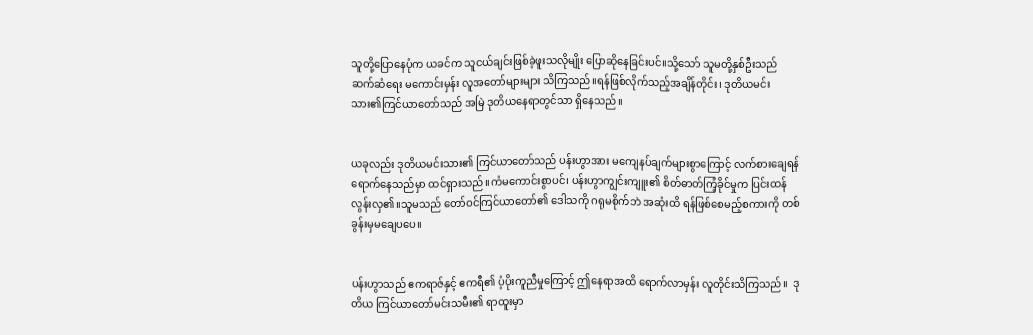သူတို့ပြောနေပုံက ယခင်က သူငယ်ချင်းဖြစ်ခဲ့ဖူးသလိုမျိုး ပြောဆိုနေခြင်းပင်။သို့သော် သူမတို့နှစ်ဦးသည် ဆက်ဆံရေး မကောင်းမှန်း လူအတော်များများ သိကြသည်။ရန်ဖြစ်လိုက်သည့်အချိန်တိုင်း၊ ဒုတိယမင်းသား၏ကြင်ယာတော်သည် အမြဲ ဒုတိယနေရာတွင်သာ ရှိနေသည်။


ယခုလည်း ဒုတိယမင်းသား၏ ကြင်ယာတော်သည် ပန်းဟွာအား မကျေနပ်ချက်များစွာကြောင့် လက်စားချေရန် ရောက်နေသည်မှာ ထင်ရှားသည်။ကံမကောင်းစွာပင်၊ ပန်းဟွာကျွင်းကျူး၏ စိတ်ဓာတ်ကြံ့ခိုင်မှုက ပြင်းထန်လွန်းလှ၏။သူမသည် တော်ဝင်ကြင်ယာတော်၏ ဒေါသကို ဂရုမစိုက်ဘဲ အဆုံးထိ ရန်ဖြစ်စေမည့်စကားကို တစ်ခွန်းမှမချေပပေ။


ပန်းဟွာသည် ဧကရာဇ်နှင့် ဧကရီ၏ ပံ့ပိုးကူညီမှုကြောင့် ဤနေရာအထိ ရောက်လာမှန်း လူတိုင်းသိကြသည်။  ဒုတိယ ကြင်ယာတော်မင်းသမီး၏ ရာထူးမှာ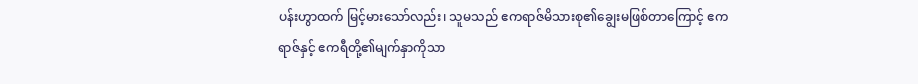ပန်းဟွာထက် မြင့်မားသော်လည်း၊ သူမသည် ဧကရာဇ်မိသားစု၏ချွေးမဖြစ်တာကြောင့် ဧကရာဇ်နှင့် ဧကရီတို့၏မျက်နှာကိုသာ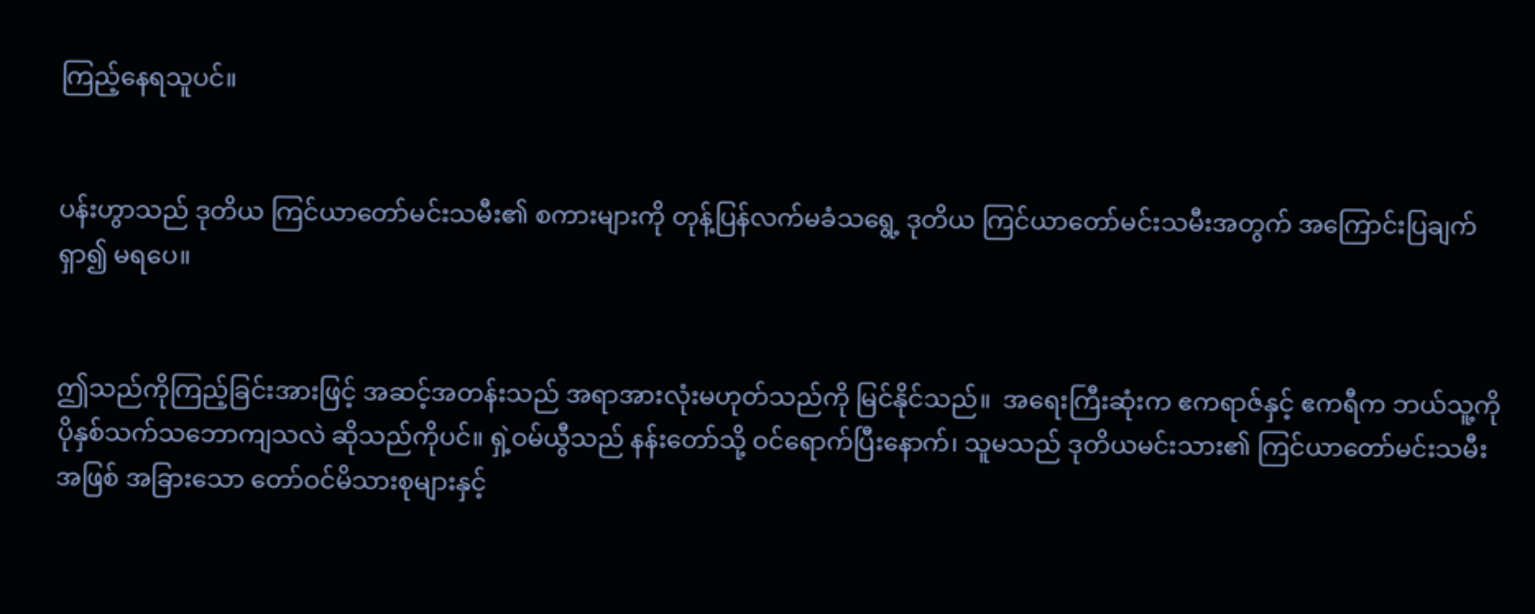ကြည့်နေရသူပင်။


ပန်းဟွာသည် ဒုတိယ ကြင်ယာတော်မင်းသမီး၏ စကားများကို တုန့်ပြန်လက်မခံသရွေ့ ဒုတိယ ကြင်ယာတော်မင်းသမီးအတွက် အကြောင်းပြချက်ရှာ၍ မရပေ။


ဤသည်ကိုကြည့်ခြင်းအားဖြင့် အဆင့်အတန်းသည် အရာအားလုံးမဟုတ်သည်ကို မြင်နိုင်သည်။  အရေးကြီးဆုံးက ဧကရာဇ်နှင့် ဧကရီက ဘယ်သူ့ကို ပိုနှစ်သက်သဘောကျသလဲ ဆိုသည်ကိုပင်။ ရှဲ့ဝမ်ယွီသည် နန်းတော်သို့ ဝင်ရောက်ပြီးနောက်၊ သူမသည် ဒုတိယမင်းသား၏ ကြင်ယာတော်မင်းသမီးအဖြစ် အခြားသော တော်ဝင်မိသားစုများနှင့်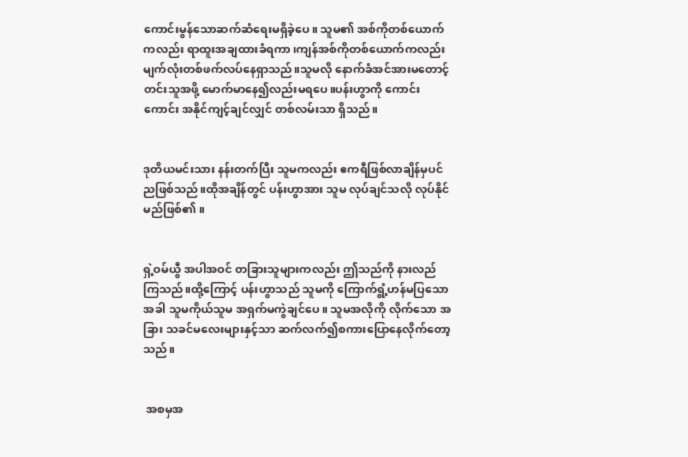ကောင်းမွန်သောဆက်ဆံရေးမရှိခဲ့ပေ။ သူမ၏ အစ်ကိုတစ်ယောက်ကလည်း ရာထူးအချထားခံရကာ၊ကျန်အစ်ကိုတစ်ယောက်ကလည်း မျက်လုံးတစ်ဖက်လပ်နေရှာသည်။သူမလို နောက်ခံအင်အားမတောင့်တင်းသူအဖို့ မောက်မာနေ၍လည်းမရပေ။ပန်းဟွာကို ကောင်းကောင်း အနိုင်ကျင့်ချင်လျှင် တစ်လမ်းသာ ရှိသည်။


ဒုတိယမင်းသား နန်းတက်ပြီး သူမကလည်း ဧကရီဖြစ်လာချိန်မှပင်ညဖြစ်သည်။ထိုအချိန်တွင် ပန်းဟွာအား သူမ လုပ်ချင်သလို လုပ်နိုင်မည်ဖြစ်၏။


ရှဲ့ဝမ်ယွီ အပါအဝင် တခြားသူများကလည်း ဤသည်ကို နားလည်ကြသည်။ထို့ကြောင့် ပန်းဟွာသည် သူမကို ကြောက်ရွံ့ဟန်မပြသောအခါ သူမကိုယ်သူမ အရှက်မကွဲချင်ပေ။ သူမအလိုကို လိုက်သော အခြား သခင်မလေးများနှင့်သာ ဆက်လက်၍စကားပြောနေလိုက်တော့သည်။


 အစမှအ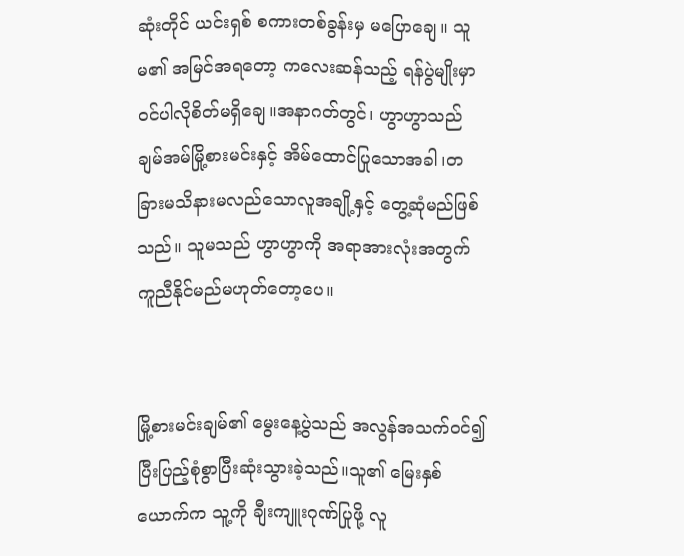ဆုံးတိုင် ယင်းရှစ် စကားတစ်ခွန်းမှ မပြောချေ။ သူမ၏ အမြင်အရတော့ ကလေးဆန်သည့် ရန်ပွဲမျိုးမှာ ဝင်ပါလိုစိတ်မရှိချေ။အနာဂတ်တွင်၊ ဟွာဟွာသည် ချမ်အမ်မြို့စားမင်းနှင့် အိမ်ထောင်ပြုသောအခါ၊တခြားမသိနားမလည်သောလူအချို့နှင့် တွေ့ဆုံမည်ဖြစ်သည်။ သူမသည် ဟွာဟွာကို အရာအားလုံးအတွက် ကူညီနိုင်မည်မဟုတ်တော့ပေ။


မြို့စားမင်းချမ်၏ မွေးနေ့ပွဲသည် အလွန်အသက်ဝင်၍ ပြီးပြည့်စုံစွာပြီးဆုံးသွားခဲ့သည်။သူ၏ မြေးနှစ်ယောက်က သူ့ကို ချီးကျူးဂုဏ်ပြုဖို့ လူ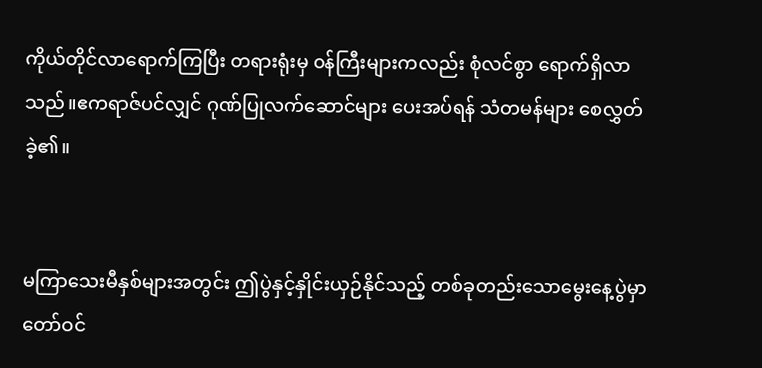ကိုယ်တိုင်လာရောက်ကြပြီး တရားရုံးမှ ၀န်ကြီးများကလည်း စုံလင်စွာ ရောက်ရှိလာသည်။ဧကရာဇ်ပင်လျှင် ဂုဏ်ပြုလက်ဆောင်များ ပေးအပ်ရန် သံတမန်များ စေလွှတ်ခဲ့၏။


မကြာသေးမီနှစ်များအတွင်း ဤပွဲနှင့်နှိုင်းယှဉ်နိုင်သည့် တစ်ခုတည်းသောမွေးနေ့ပွဲမှာ တော်ဝင်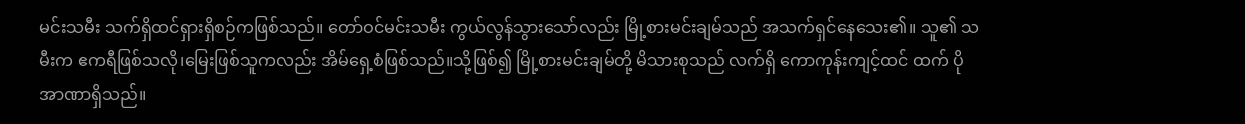မင်းသမီး သက်ရှိထင်ရှားရှိစဉ်ကဖြစ်သည်။ တော်ဝင်မင်းသမီး ကွယ်လွန်သွားသော်လည်း မြို့စားမင်းချမ်သည် အသက်ရှင်နေသေး၏။ သူ၏ သမီးက ဧကရီဖြစ်သလို၊မြေးဖြစ်သူကလည်း အိမ်ရှေ့စံဖြစ်သည်။သို့ဖြစ်၍ မြို့စားမင်းချမ်တို့ မိသားစုသည် လက်ရှိ ကောကုန်းကျင့်ထင် ထက် ပိုအာဏာရှိသည်။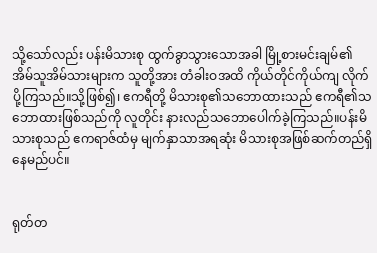သို့သော်လည်း ပန်းမိသားစု ထွက်ခွာသွားသောအခါ မြို့စားမင်းချမ်၏ အိမ်သူအိမ်သားများက သူတို့အား တံခါးဝအထိ ကိုယ်တိုင်ကိုယ်ကျ လိုက်ပို့ကြသည်။သို့ဖြစ်၍၊ ဧကရီတို့ မိသားစု၏သဘောထားသည် ဧကရီ၏သဘောထားဖြစ်သည်ကို လူတိုင်း နားလည်သဘောပေါက်ခဲ့ကြသည်။ပန်းမိသားစုသည် ဧကရာဇ်ထံမှ မျက်နှာသာအရဆုံး မိသားစုအဖြစ်ဆက်တည်ရှိနေမည်ပင်။


ရုတ်တ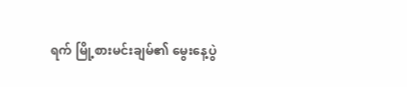ရက် မြို့စားမင်းချမ်၏ မွေးနေ့ပွဲ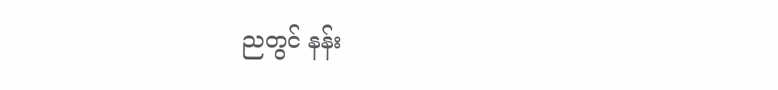ညတွင် နန်း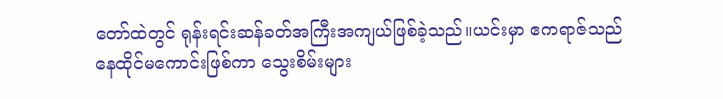တော်ထဲတွင် ရုန်းရင်းဆန်ခတ်အကြီးအကျယ်ဖြစ်ခဲ့သည်။ယင်းမှာ ဧကရာဇ်သည် နေထိုင်မကောင်းဖြစ်ကာ သွေးစိမ်းများ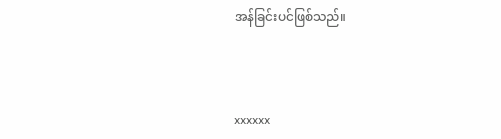အန်ခြင်းပင်ဖြစ်သည်။



xxxxxx